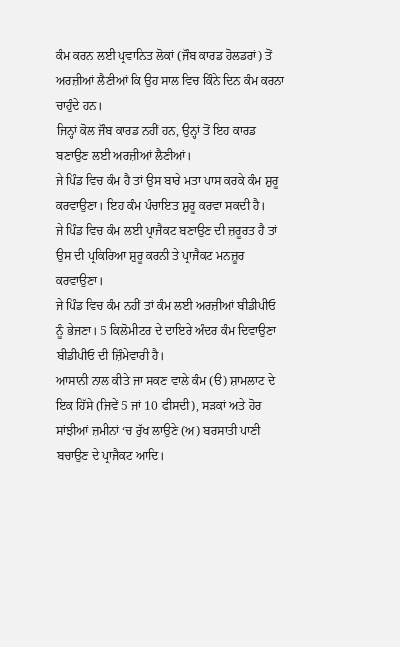ਕੰਮ ਕਰਨ ਲਈ ਪ੍ਰਵਾਨਿਤ ਲੋਕਾਂ (ਜੌਬ ਕਾਰਡ ਹੋਲਡਰਾਂ) ਤੋਂ ਅਰਜ਼ੀਆਂ ਲੈਣੀਆਂ ਕਿ ਉਹ ਸਾਲ ਵਿਚ ਕਿੰਨੇ ਦਿਨ ਕੰਮ ਕਰਨਾ ਚਾਹੁੰਦੇ ਹਨ।
ਜਿਨ੍ਹਾਂ ਕੋਲ ਜੌਬ ਕਾਰਡ ਨਹੀਂ ਹਨ, ਉਨ੍ਹਾਂ ਤੋਂ ਇਹ ਕਾਰਡ ਬਣਾਉਣ ਲਈ ਅਰਜ਼ੀਆਂ ਲੈਣੀਆਂ।
ਜੇ ਪਿੰਡ ਵਿਚ ਕੰਮ ਹੈ ਤਾਂ ਉਸ ਬਾਰੇ ਮਤਾ ਪਾਸ ਕਰਕੇ ਕੰਮ ਸ਼ੁਰੂ ਕਰਵਾਉਣਾ। ਇਹ ਕੰਮ ਪੰਚਾਇਤ ਸ਼ੁਰੂ ਕਰਵਾ ਸਕਦੀ ਹੈ।
ਜੇ ਪਿੰਡ ਵਿਚ ਕੰਮ ਲਈ ਪ੍ਰਾਜੈਕਟ ਬਣਾਉਣ ਦੀ ਜ਼ਰੂਰਤ ਹੈ ਤਾਂ ਉਸ ਦੀ ਪ੍ਰਕਿਰਿਆ ਸ਼ੁਰੂ ਕਰਨੀ ਤੇ ਪ੍ਰਾਜੈਕਟ ਮਨਜ਼ੂਰ ਕਰਵਾਉਣਾ।
ਜੇ ਪਿੰਡ ਵਿਚ ਕੰਮ ਨਹੀਂ ਤਾਂ ਕੰਮ ਲਈ ਅਰਜ਼ੀਆਂ ਬੀਡੀਪੀਓ ਨੂੰ ਭੇਜਣਾ। 5 ਕਿਲੋਮੀਟਰ ਦੇ ਦਾਇਰੇ ਅੰਦਰ ਕੰਮ ਦਿਵਾਉਣਾ ਬੀਡੀਪੀਓ ਦੀ ਜ਼ਿੰਮੇਵਾਰੀ ਹੈ।
ਆਸਾਨੀ ਨਾਲ ਕੀਤੇ ਜਾ ਸਕਣ ਵਾਲੇ ਕੰਮ (ੳ) ਸ਼ਾਮਲਾਟ ਦੇ ਇਕ ਹਿੱਸੇ (ਜਿਵੇਂ 5 ਜਾਂ 10 ਫੀਸਦੀ), ਸੜਕਾਂ ਅਤੇ ਹੋਰ ਸਾਂਝੀਆਂ ਜ਼ਮੀਨਾਂ ‘ਚ ਰੁੱਖ ਲਾਉਣੇ (ਅ) ਬਰਸਾਤੀ ਪਾਣੀ ਬਚਾਉਣ ਦੇ ਪ੍ਰਾਜੈਕਟ ਆਦਿ।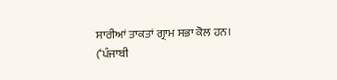ਸਾਰੀਆਂ ਤਾਕਤਾਂ ਗ੍ਰਾਮ ਸਭਾ ਕੋਲ ਹਨ।
(‘ਪੰਜਾਬੀ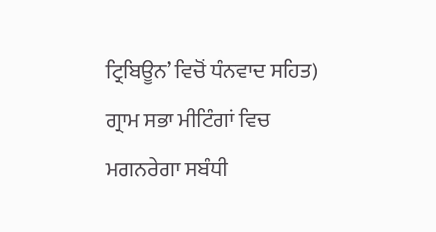ਟ੍ਰਿਬਿਊਨ’ ਵਿਚੋਂ ਧੰਨਵਾਦ ਸਹਿਤ)
ਗ੍ਰਾਮ ਸਭਾ ਮੀਟਿੰਗਾਂ ਵਿਚ ਮਗਨਰੇਗਾ ਸਬੰਧੀ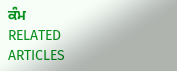ਕੰਮ
RELATED ARTICLES